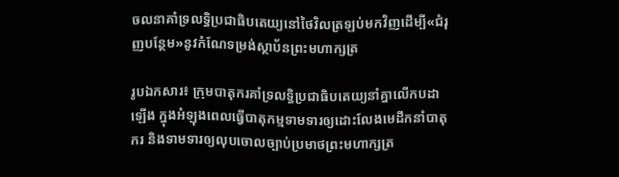ចលនាគាំទ្រលទ្ធិប្រជាធិបតេយ្យនៅថៃវិលត្រឡប់មកវិញដើម្បី«ជំរុញបន្ថែម»នូវកំណែទម្រង់ស្ថាប័នព្រះមហាក្សត្រ

រូបឯកសារ៖ ក្រុមបាតុករគាំទ្រលទ្ធិប្រជាធិបតេយ្យនាំគ្នាលើកបដាឡើង ក្នុងអំឡុងពេលធ្វើបាតុកម្មទាមទារឲ្យដោះលែងមេដឹកនាំបាតុករ និងទាមទារឲ្យលុបចោលច្បាប់ប្រមាថព្រះមហាក្សត្រ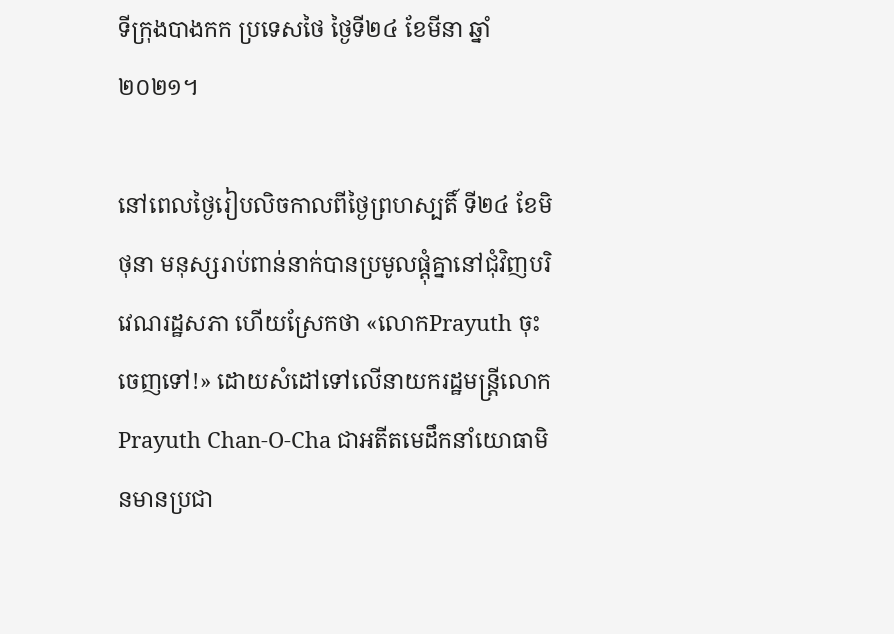ទីក្រុងបាងកក ប្រទេសថៃ ថ្ងៃទី២៤ ខែមីនា ឆ្នាំ២០២១។

នៅពេលថ្ងៃរៀបលិចកាលពីថ្ងៃព្រហស្បតិ៍ ទី២៤ ខែមិថុនា មនុស្សរាប់ពាន់នាក់បានប្រមូលផ្តុំគ្នានៅជុំវិញបរិវេណរដ្ឋសភា ហើយស្រែកថា «លោកPrayuth ចុះចេញទៅ!» ដោយសំដៅទៅលើនាយករដ្ឋមន្រ្តីលោក Prayuth Chan-O-Cha ជាអតីតមេដឹកនាំយោធាមិនមានប្រជា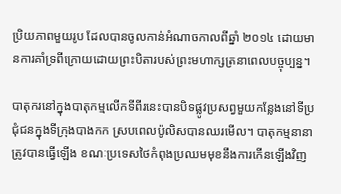ប្រិយភាពមួយរូប ដែលបានចូលកាន់អំណាចកាលពីឆ្នាំ ២០១៤ ដោយមានការគាំទ្រពីក្រោយដោយព្រះបិតារបស់ព្រះមហាក្សត្រនាពេលបច្ចុប្បន្ន។

បាតុករនៅក្នុងបាតុកម្មលើកទីពីរនេះបានបិទផ្លូវប្រសព្វមួយកន្លែងនៅទីប្រជុំជនក្នុងទីក្រុងបាងកក ស្របពេលប៉ូលិសបានឈរមើល។ បាតុកម្មនានាត្រូវបានធ្វើឡើង ខណៈប្រទេសថៃកំពុងប្រឈមមុខនឹងការកើនឡើងវិញ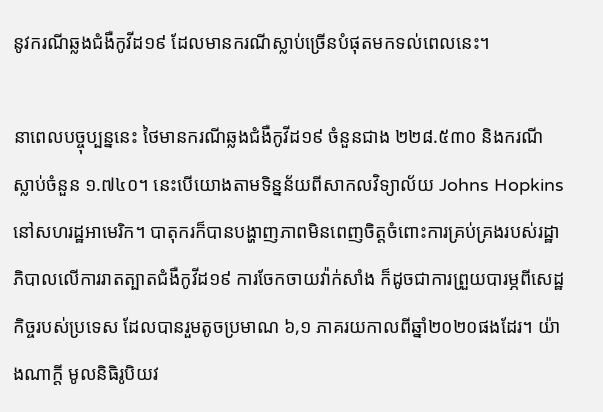នូវករណីឆ្លងជំងឺកូវីដ១៩ ដែលមានករណីស្លាប់ច្រើនបំផុតមកទល់ពេលនេះ។

នាពេលបច្ចុប្បន្ននេះ ថៃមានករណីឆ្លងជំងឺកូវីដ១៩ ចំនួនជាង ២២៨.៥៣០ និងករណីស្លាប់ចំនួន ១.៧៤០។ នេះបើយោងតាមទិន្នន័យពីសាកលវិទ្យាល័យ Johns Hopkins នៅសហរដ្ឋអាមេរិក។ បាតុករក៏បានបង្ហាញភាពមិនពេញចិត្តចំពោះការគ្រប់គ្រងរបស់រដ្ឋាភិបាលលើការរាតត្បាតជំងឺកូវីដ១៩ ការចែកចាយវ៉ាក់សាំង ក៏ដូចជាការព្រួយបារម្ភពីសេដ្ឋកិច្ចរបស់ប្រទេស ដែលបានរួមតូចប្រមាណ ៦,១ ភាគរយកាលពីឆ្នាំ២០២០ផងដែរ។ យ៉ាងណាក្តី មូលនិធិរូបិយវ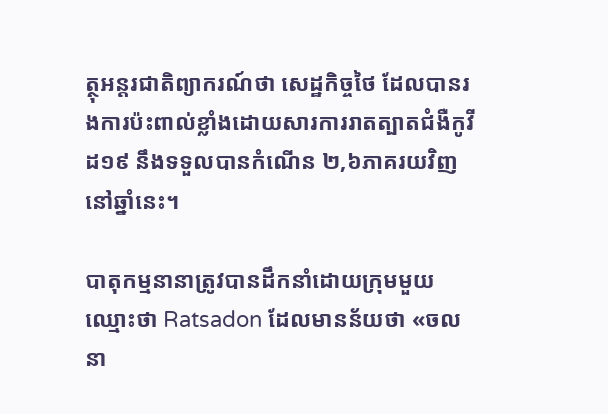ត្ថុអន្តរជាតិព្យាករណ៍ថា សេដ្ឋកិច្ចថៃ ដែលបានរងការប៉ះពាល់ខ្លាំងដោយសារការរាតត្បាតជំងឺកូវីដ១៩ នឹងទទួលបានកំណើន ២,៦ភាគរយវិញនៅឆ្នាំនេះ។

បាតុកម្មនានាត្រូវបានដឹកនាំដោយក្រុមមួយឈ្មោះថា Ratsadon ដែលមានន័យថា «ចលនា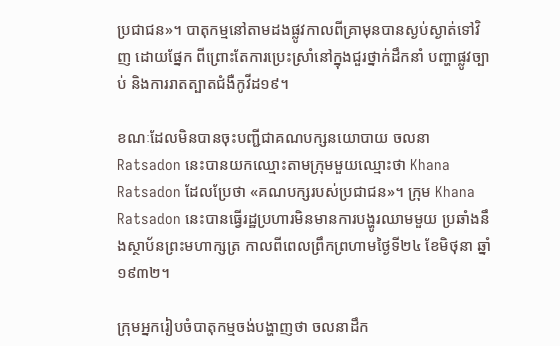ប្រជាជន»។ បាតុកម្មនៅតាមដងផ្លូវកាលពីគ្រាមុនបានស្ងប់ស្ងាត់ទៅវិញ ដោយផ្នែក ពីព្រោះតែការប្រេះស្រាំនៅក្នុងជួរថ្នាក់ដឹកនាំ បញ្ហាផ្លូវច្បាប់ និងការរាតត្បាតជំងឺកូវីដ១៩។

ខណៈដែលមិនបានចុះបញ្ជីជាគណបក្សនយោបាយ ចលនា Ratsadon នេះបានយកឈ្មោះតាមក្រុមមួយឈ្មោះថា Khana Ratsadon ដែលប្រែថា «គណបក្សរបស់ប្រជាជន»។ ក្រុម Khana Ratsadon នេះបានធ្វើរដ្ឋប្រហារមិនមានការបង្ហូរឈាមមួយ ប្រឆាំងនឹងស្ថាប័នព្រះមហាក្សត្រ កាលពីពេលព្រឹកព្រហាមថ្ងៃទី២៤ ខែមិថុនា ឆ្នាំ១៩៣២។

ក្រុមអ្នករៀបចំបាតុកម្មចង់បង្ហាញថា ចលនាដឹក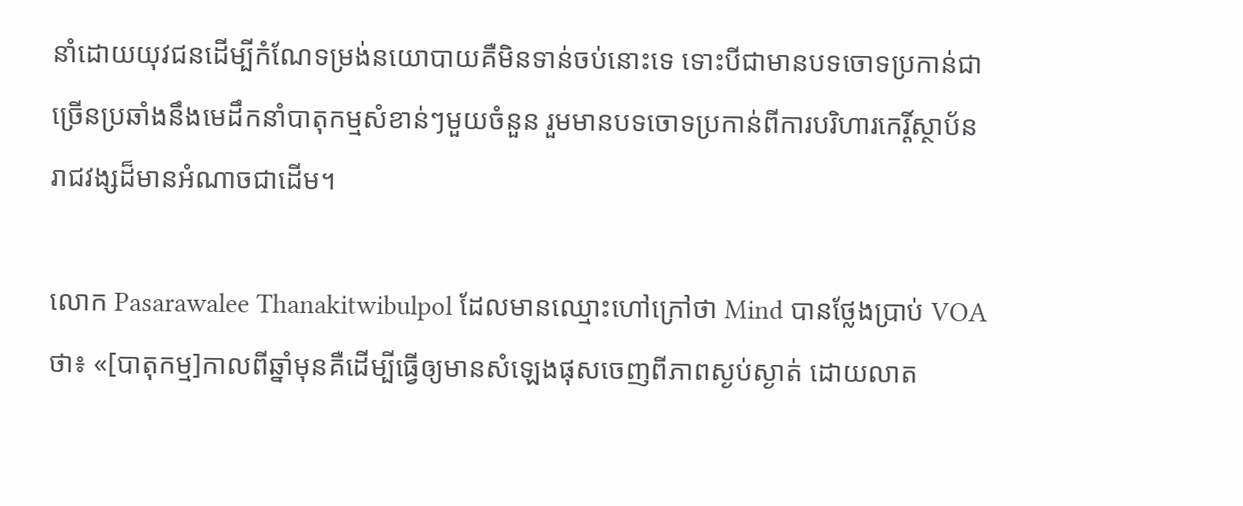នាំដោយយុវជនដើម្បីកំណែទម្រង់នយោបាយគឺមិនទាន់ចប់នោះទេ ទោះបីជាមានបទចោទប្រកាន់ជាច្រើនប្រឆាំងនឹងមេដឹកនាំបាតុកម្មសំខាន់ៗមួយចំនួន រួមមានបទចោទប្រកាន់ពីការបរិហារកេរ្តិ៍ស្ថាប័នរាជវង្សដ៏មានអំណាចជាដើម។

លោក Pasarawalee Thanakitwibulpol ដែលមានឈ្មោះហៅក្រៅថា Mind បានថ្លែងប្រាប់ VOAថា៖ «[បាតុកម្ម]កាលពីឆ្នាំមុនគឺដើម្បីធ្វើឲ្យមានសំឡេងផុសចេញពីភាពស្ងប់ស្ងាត់ ដោយលាត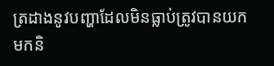ត្រដាងនូវបញ្ហាដែលមិនធ្លាប់ត្រូវបានយកមកនិ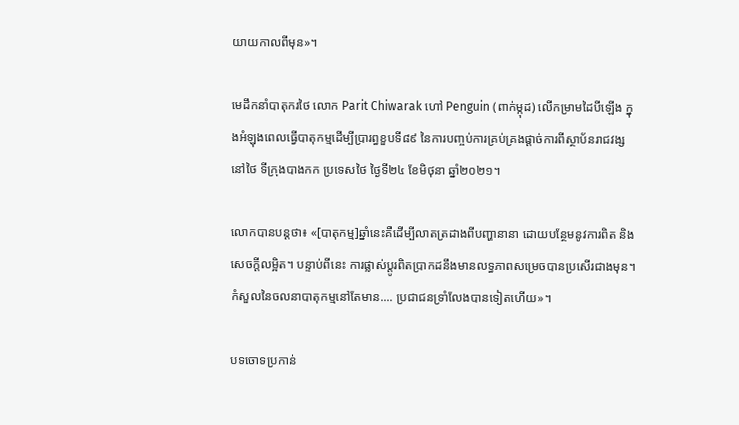យាយកាលពីមុន»។

មេដឹកនាំបាតុករថៃ លោក Parit Chiwarak ហៅ Penguin (ពាក់ម្កុដ) លើកម្រាមដៃបីឡើង ក្នុងអំឡុងពេលធ្វើបាតុកម្មដើម្បីប្រារព្ធខួបទី៨៩ នៃការបញ្ចប់ការគ្រប់គ្រងផ្តាច់ការពីស្ថាប័នរាជវង្សនៅថៃ ទីក្រុងបាងកក ប្រទេសថៃ ថ្ងៃទី២៤ ខែមិថុនា ឆ្នាំ២០២១។

លោកបានបន្តថា៖ «[បាតុកម្ម]ឆ្នាំនេះគឺដើម្បីលាតត្រដាងពីបញ្ហានានា ដោយបន្ថែមនូវការពិត និងសេចក្តីលម្អិត។ បន្ទាប់ពីនេះ ការផ្លាស់ប្តូរពិតប្រាកដនឹងមានលទ្ធភាពសម្រេចបានប្រសើរជាងមុន។ កំសួលនៃចលនាបាតុកម្មនៅតែមាន.... ប្រជាជនទ្រាំលែងបានទៀតហើយ»។

បទចោទប្រកាន់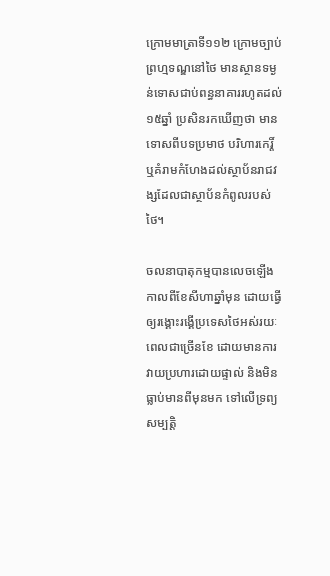ក្រោមមាត្រាទី១១២ ក្រោមច្បាប់ព្រហ្មទណ្ឌនៅថៃ មានស្ថានទម្ងន់ទោសជាប់ពន្ធនាគាររហូតដល់ ១៥ឆ្នាំ ប្រសិនរកឃើញថា មានទោសពីបទប្រមាថ បរិហារកេរ្តិ៍ ឬគំរាមកំហែងដល់ស្ថាប័នរាជវង្សដែលជាស្ថាប័នកំពូលរបស់ថៃ។

ចលនាបាតុកម្មបានលេចឡើងកាលពីខែសីហាឆ្នាំមុន ដោយធ្វើឲ្យរង្គោះរង្គើប្រទេសថៃអស់រយៈពេលជាច្រើនខែ ដោយមានការវាយប្រហារដោយផ្ទាល់ និងមិនធ្លាប់មានពីមុនមក ទៅលើទ្រព្យសម្បត្តិ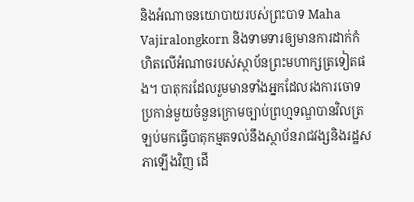និងអំណាចនយោបាយរបស់ព្រះបាទ Maha Vajiralongkorn និងទាមទារឲ្យមានការដាក់កំហិតលើអំណាចរបស់ស្ថាប័នព្រះមហាក្សត្រទៀតផង។ បាតុករដែលរួមមានទាំងអ្នកដែលរងការចោទប្រកាន់មួយចំនួនក្រោមច្បាប់ព្រហ្មទណ្ឌបានវិលត្រឡប់មកធ្វើបាតុកម្មតទល់នឹងស្ថាប័នរាជវង្សនិងរដ្ឋសភាឡើងវិញ ដើ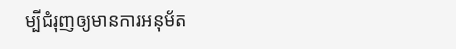ម្បីជំរុញឲ្យមានការអនុម័ត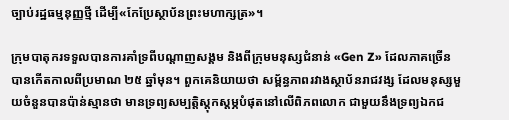ច្បាប់រដ្ឋធម្មនុញ្ញថ្មី ដើម្បី«កែប្រែស្ថាប័នព្រះមហាក្សត្រ»។

ក្រុមបាតុករទទួលបានការគាំទ្រពីបណ្តាញសង្គម និងពីក្រុមមនុស្សជំនាន់ «Gen Z» ដែលភាគច្រើនបានកើតកាលពីប្រមាណ ២៥ ឆ្នាំមុន។ ពួកគេនិយាយថា សម្ព័ន្ធភាពរវាងស្ថាប័នរាជវង្ស ដែលមនុស្សមួយចំនួនបានប៉ាន់ស្មានថា មានទ្រព្យសម្បត្តិស្តុកស្តម្ភបំផុតនៅលើពិភពលោក ជាមួយនឹងទ្រព្យឯកជ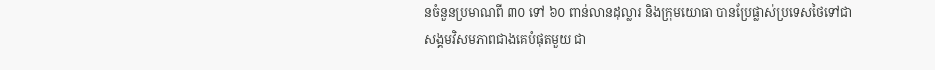នចំនួនប្រមាណពី ៣០ ទៅ ៦០ ពាន់លានដុល្លារ និងក្រុមយោធា បានប្រែផ្លាស់ប្រទេសថៃទៅជាសង្គមវិសមភាពជាងគេបំផុតមួយ ជា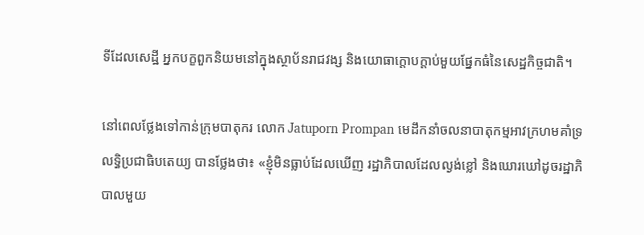ទីដែលសេដ្ឋី អ្នកបក្ខពួកនិយមនៅក្នុងស្ថាប័នរាជវង្ស និងយោធាក្តោបក្តាប់មួយផ្នែកធំនៃសេដ្ឋកិច្ចជាតិ។

នៅពេលថ្លែងទៅកាន់ក្រុមបាតុករ លោក Jatuporn Prompan មេដឹកនាំចលនាបាតុកម្មអាវក្រហមគាំទ្រលទ្ធិប្រជាធិបតេយ្យ បានថ្លែងថា៖ «ខ្ញុំមិនធ្លាប់ដែលឃើញ រដ្ឋាភិបាលដែលល្ងង់ខ្លៅ និងឃោរឃៅដូចរដ្ឋាភិបាលមួយ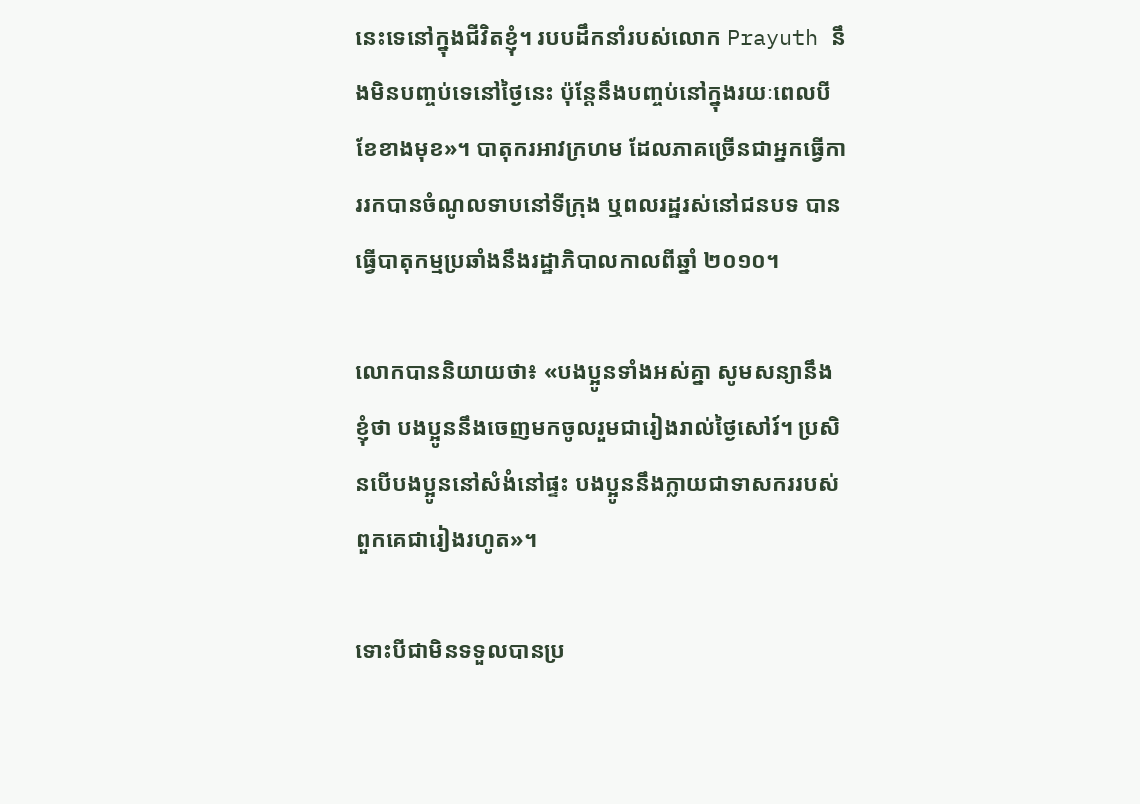នេះទេនៅក្នុងជីវិតខ្ញុំ។ របបដឹកនាំរបស់លោក Prayuth នឹងមិនបញ្ចប់ទេនៅថ្ងៃនេះ ប៉ុន្តែនឹងបញ្ចប់នៅក្នុងរយៈពេលបីខែខាងមុខ»។ បាតុករអាវក្រហម ដែលភាគច្រើនជាអ្នកធ្វើការរកបានចំណូលទាបនៅទីក្រុង ឬពលរដ្ឋរស់នៅជនបទ បានធ្វើបាតុកម្មប្រឆាំងនឹងរដ្ឋាភិបាលកាលពីឆ្នាំ ២០១០។

លោកបាននិយាយថា៖ «បងប្អូនទាំងអស់គ្នា សូមសន្យានឹងខ្ញុំថា បងប្អូននឹងចេញមកចូលរួមជារៀងរាល់ថ្ងៃសៅរ៍។ ប្រសិនបើបងប្អូននៅសំងំនៅផ្ទះ បងប្អូននឹងក្លាយជាទាសកររបស់ពួកគេជារៀងរហូត»។

ទោះបីជាមិនទទួលបានប្រ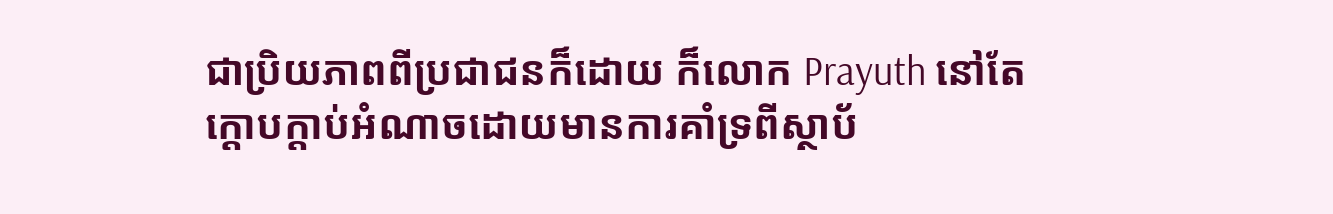ជាប្រិយភាពពីប្រជាជនក៏ដោយ ក៏លោក Prayuth នៅតែក្តោបក្តាប់អំណាចដោយមានការគាំទ្រពីស្ថាប័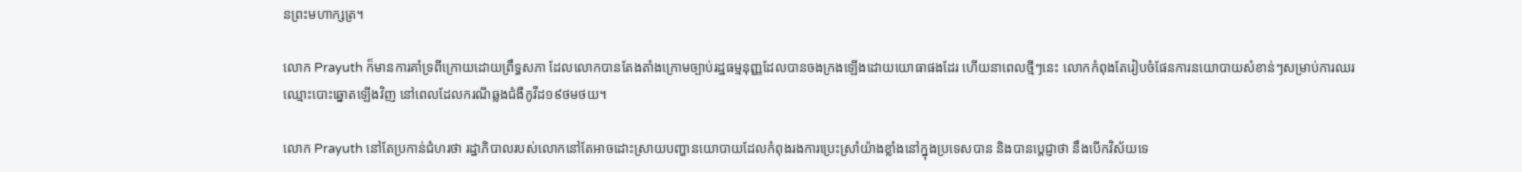នព្រះមហាក្សត្រ។

លោក Prayuth ក៏មានការគាំទ្រពីក្រោយដោយព្រឹទ្ធសភា ដែលលោកបានតែងតាំងក្រោមច្បាប់រដ្ឋធម្មនុញ្ញដែលបានចងក្រងឡើងដោយយោធាផងដែរ ហើយនាពេលថ្មីៗនេះ លោកកំពុងតែរៀបចំផែនការនយោបាយសំខាន់ៗសម្រាប់ការឈរឈ្មោះបោះឆ្នោតឡើងវិញ នៅពេលដែលករណីឆ្លងជំងឺកូវីដ១៩ថមថយ។

លោក Prayuth នៅតែប្រកាន់ជំហរថា រដ្ឋាភិបាលរបស់លោកនៅតែអាចដោះស្រាយបញ្ហានយោបាយដែលកំពុងរងការប្រេះស្រាំយ៉ាងខ្លាំងនៅក្នុងប្រទេសបាន និងបានប្តេជ្ញាថា នឹងបើកវិស័យទេ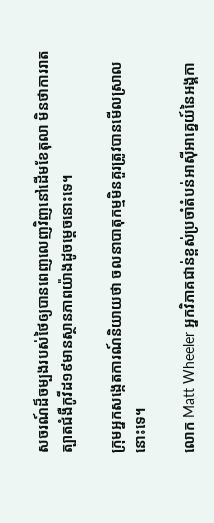សចរណ៍ដ៏ចម្បងរបស់ថៃឲ្យបានពេញលេញវិញនៅដើមខែតុលា មិនថាការរាតត្បាតជំងឺកូវីដ១៩មានស្ថានភាពយ៉ាងដូចម្តេចនោះទេ។

ក្រុមអ្នកសង្កេតការណ៍និយាយថា ចលនាបាតុកម្មមិនគួរត្រូវបានមើលស្រាលនោះទេ។

លោក Matt Wheeler អ្នកវិភាគជាន់ខ្ពស់ប្រចាំតំបន់អាស៊ីអាគ្នេយ៍នៃអង្គកា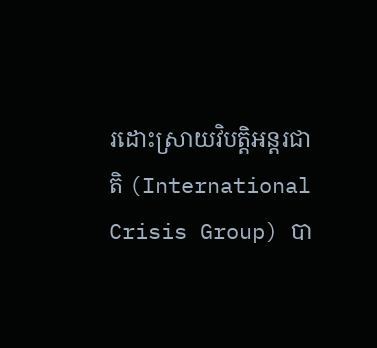រដោះស្រាយវិបត្តិអន្តរជាតិ (International Crisis Group) បា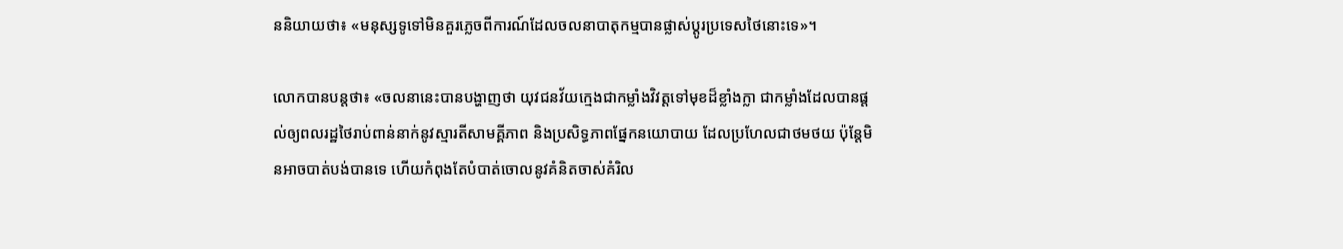ននិយាយថា៖ «មនុស្សទូទៅមិនគួរភ្លេចពីការណ៍ដែលចលនាបាតុកម្មបានផ្លាស់ប្តូរប្រទេសថៃនោះទេ»។

លោកបានបន្តថា៖ «ចលនានេះបានបង្ហាញថា យុវជនវ័យក្មេងជាកម្លាំងវិវត្តទៅមុខដ៏ខ្លាំងក្លា ជាកម្លាំងដែលបានផ្តល់ឲ្យពលរដ្ឋថៃរាប់ពាន់នាក់នូវស្មារតីសាមគ្គីភាព និងប្រសិទ្ធភាពផ្នែកនយោបាយ ដែលប្រហែលជាថមថយ ប៉ុន្តែមិនអាចបាត់បង់បានទេ ហើយកំពុងតែបំបាត់ចោលនូវគំនិតចាស់គំរិល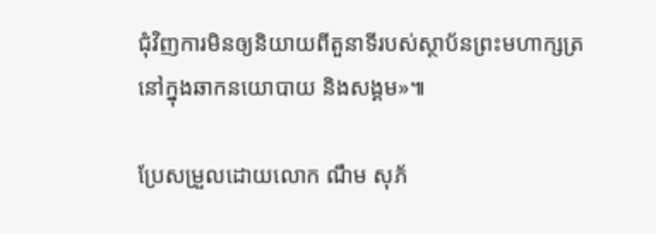ជុំវិញការមិនឲ្យនិយាយពីតួនាទីរបស់ស្ថាប័នព្រះមហាក្សត្រនៅក្នុងឆាកនយោបាយ និងសង្គម»៕

ប្រែសម្រួលដោយលោក ណឹម សុភ័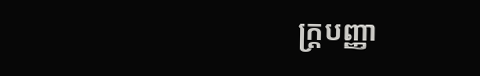ក្រ្តបញ្ញា